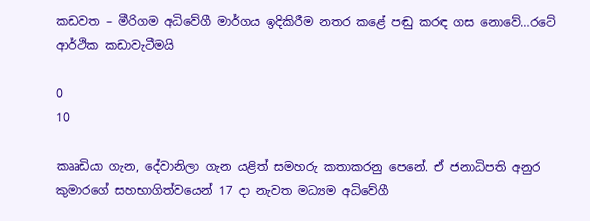කඩවත – මීරිගම අධිවේගී මාර්ගය ඉදිකිරීම නතර කළේ පඬු කරඳ ගස නොවේ…රටේ ආර්ථික කඩාවැටීමයි

0
10

කෲඩියා ගැන, දේවානිලා ගැන යළිත් සමහරු කතාකරනු පෙනේ. ඒ ජනාධිපති අනුර කුමාරගේ සහභාගිත්වයෙන් 17 දා නැවත මධ්‍යම අධිවේගී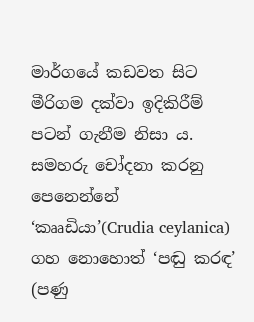මාර්ගයේ කඩවත සිට මීරිගම දක්වා ඉදිකිරීම් පටන් ගැනීම නිසා ය. සමහරු චෝදනා කරනු පෙනෙන්නේ ‘කෲඩියා’(Crudia ceylanica) ගහ නොහොත් ‘පඬු කරඳ’ (පණු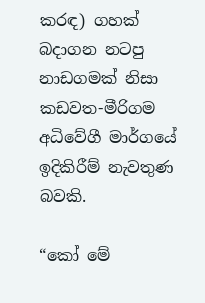කරඳ) ගහක් බදාගන නටපු නාඩගමක් නිසා කඩවත-මීරිගම අධිවේගී මාර්ගයේ ඉදිකිරීම් නැවතුණ බවකි.

“කෝ මේ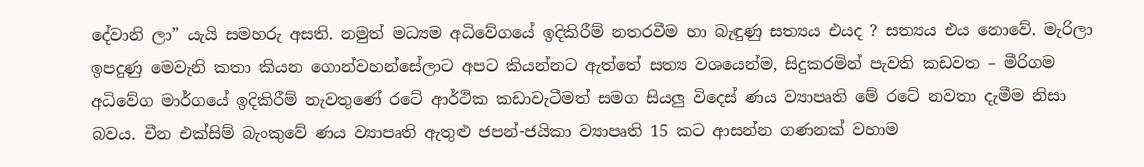දේවානි ලා” යැයි සමහරු අසති. නමුත් මධ්‍යම අධිවේගයේ ඉදිකිරීම් නතරවීම හා බැඳුණු සත්‍යය එයද ? සත්‍යය එය නොවේ. මැරිලා ඉපදුණු මෙවැනි කතා කියන ගොන්වහන්සේලාට අපට කියන්නට ඇත්තේ සත්‍ය වශයෙන්ම, සිදුකරමින් පැවති කඩවත – මීරිගම අධිවේග මාර්ගයේ ඉදිකිරීම් නැවතුණේ රටේ ආර්ථික කඩාවැටීමත් සමග සියලු විදෙස් ණය ව්‍යාපෘති මේ රටේ නවතා දැමීම නිසා බවය. චීන එක්සිම් බැංකුවේ ණය ව්‍යාපෘති ඇතුළු ජපන්-ජයිකා ව්‍යාපෘති 15 කට ආසන්න ගණනක් වහාම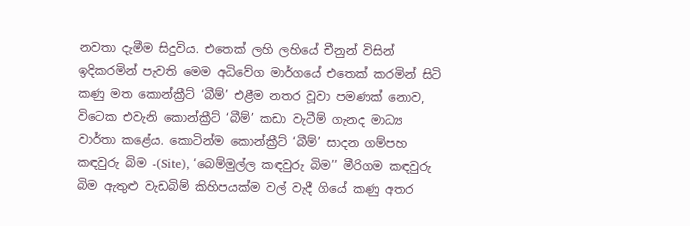නවතා දැමීම සිදුවිය. එතෙක් ලහි ලහියේ චීනුන් විසින් ඉදිකරමින් පැවති මෙම අධිවේග මාර්ගයේ එතෙක් කරමින් සිටි කණු මත කොන්ක්‍රීට් ‘බීම්’ එළීම නතර වූවා පමණක් නොව, විටෙක එවැනි කොන්ක්‍රීට් ‘බීම්’ කඩා වැටීම් ගැනද මාධ්‍ය වාර්තා කළේය. කොටින්ම කොන්ක්‍රීට් ‘බීම්’ සාදන ගම්පහ කඳවුරු බිම -(Site), ‘බෙම්මුල්ල කඳවුරු බිම’’ මීරිගම කඳවුරු බිම ඇතුළු වැඩබිම් කිහිපයක්ම වල් වැදී ගියේ කණු අතර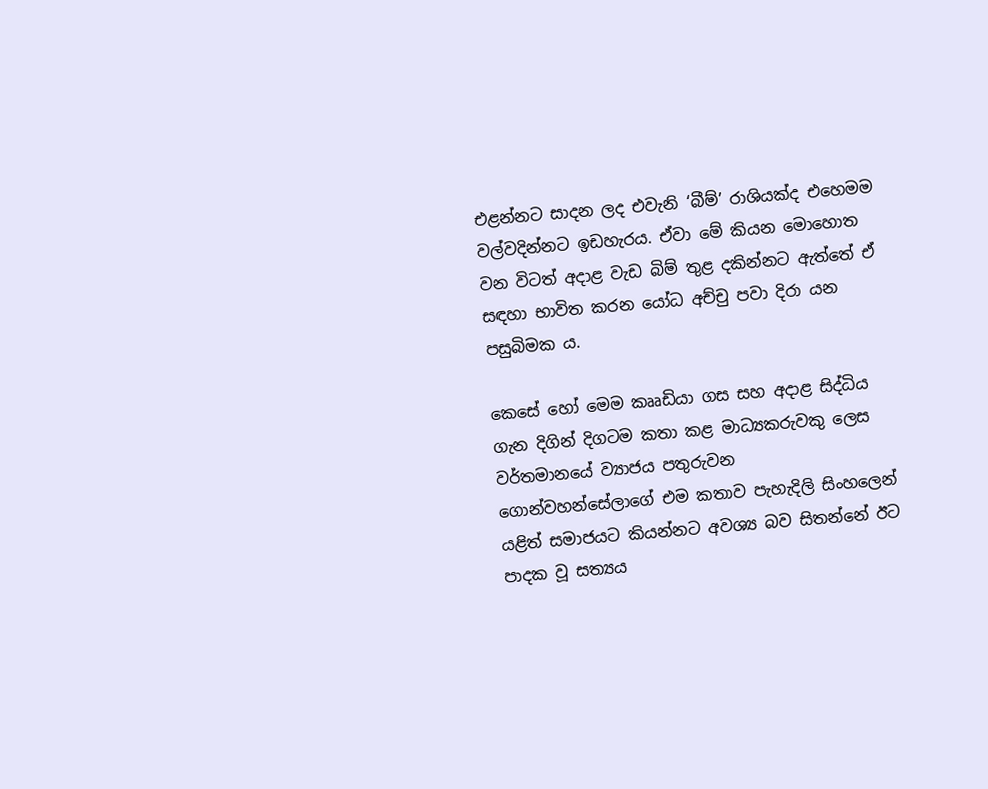එළන්නට සාදන ලද එවැනි ‘බීම්’ රාශියක්ද එහෙමම වල්වදින්නට ඉඩහැරය. ඒවා මේ කියන මොහොත වන විටත් අදාළ වැඩ බිම් තුළ දකින්නට ඇත්තේ ඒ සඳහා භාවිත කරන යෝධ අච්චු පවා දිරා යන පසුබිමක ය.

කෙසේ හෝ මෙම කෲඩියා ගස සහ අදාළ සිද්ධිය ගැන දිගින් දිගටම කතා කළ මාධ්‍යකරුවකු ලෙස වර්තමානයේ ව්‍යාජය පතුරුවන ගොන්වහන්සේලාගේ එම කතාව පැහැදිලි සිංහලෙන් යළිත් සමාජයට කියන්නට අවශ්‍ය බව සිතන්නේ ඊට පාදක වූ සත්‍යය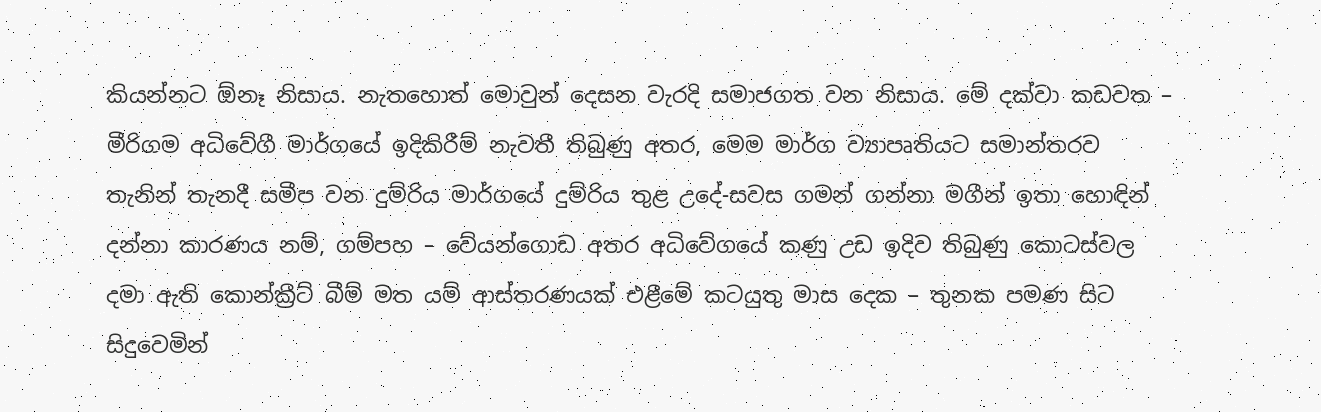කියන්නට ඕනෑ නිසාය. නැතහොත් මොවුන් දෙසන වැරදි සමාජගත වන නිසාය. මේ දක්වා කඩවත – මීරිගම අධිවේගී මාර්ගයේ ඉදිකිරීම් නැවතී තිබුණු අතර, මෙම මාර්ග ව්‍යාපෘතියට සමාන්තරව තැනින් තැනදී සමීප වන දුම්රිය මාර්ගයේ දුම්රිය තුළ උදේ-සවස ගමන් ගන්නා මගීන් ඉතා හොඳින් දන්නා කාරණය නම්, ගම්පහ – වේයන්ගොඩ අතර අධිවේගයේ කණු උඩ ඉදිව තිබුණු කොටස්වල දමා ඇති කොන්ක්‍රීට් බීම් මත යම් ආස්තරණයක් එළීමේ කටයුතු මාස දෙක – තුනක පමණ සිට සිදුවෙමින්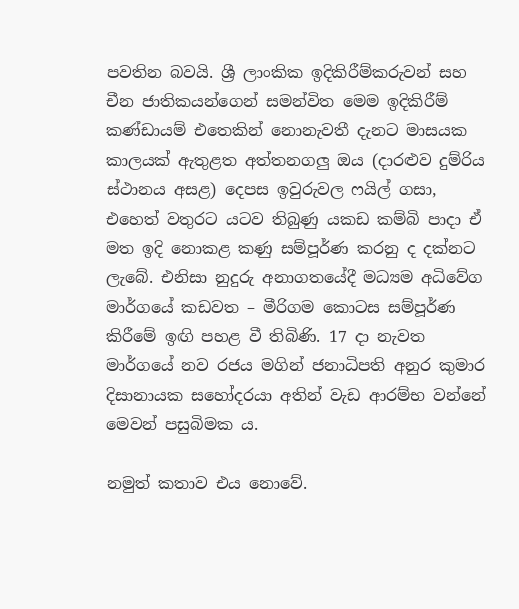පවතින බවයි. ශ්‍රී ලාංකික ඉදිකිරීම්කරුවන් සහ චීන ජාතිකයන්ගෙන් සමන්විත මෙම ඉදිකිරීම් කණ්ඩායම් එතෙකින් නොනැවතී දැනට මාසයක කාලයක් ඇතුළත අත්තනගලු ඔය (දාරළුව දුම්රිය ස්ථානය අසළ) දෙපස ඉවුරුවල ෆයිල් ගසා, එහෙත් වතුරට යටව තිබුණු යකඩ කම්බි පාදා ඒ මත ඉදි නොකළ කණු සම්පූර්ණ කරනු ද දක්නට ලැබේ. එනිසා නුදුරු අනාගතයේදී මධ්‍යම අධිවේග මාර්ගයේ කඩවත – මීරිගම කොටස සම්පූර්ණ කිරීමේ ඉඟි පහළ වී තිබිණි. 17 දා නැවත මාර්ගයේ නව රජය මගින් ජනාධිපති අනුර කුමාර දිසානායක සහෝදරයා අතින් වැඩ ආරම්භ වන්නේ මෙවන් පසුබිමක ය.

නමුත් කතාව එය නොවේ.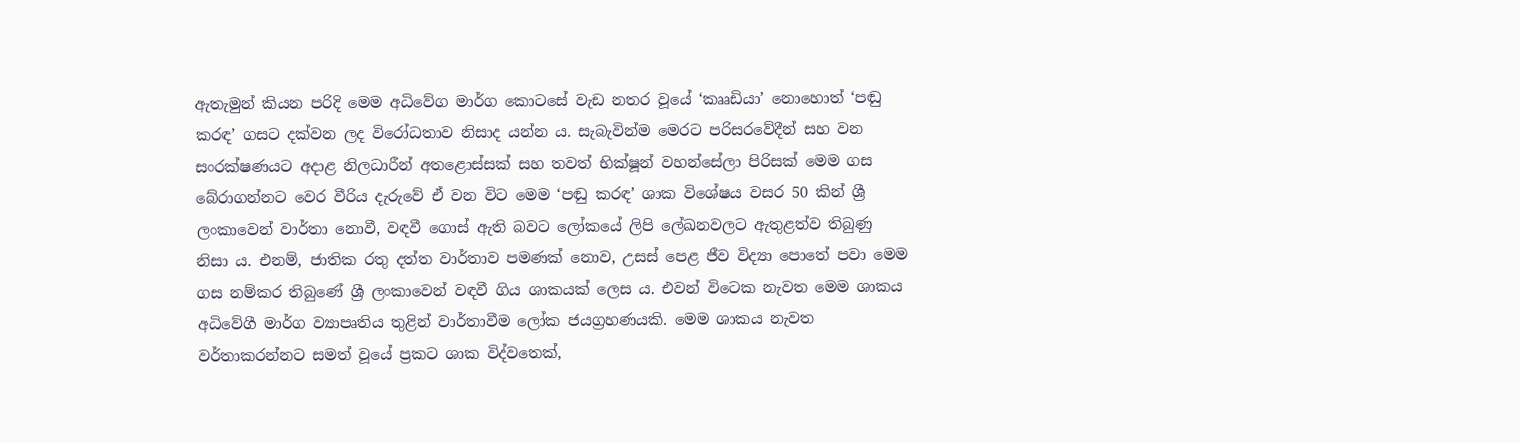ඇතැමුන් කියන පරිදි මෙම අධිවේග මාර්ග කොටසේ වැඩ නතර වූයේ ‘කෲඩියා’ නොහොත් ‘පඬු කරඳ’ ගසට දක්වන ලද විරෝධතාව නිසාද යන්න ය. සැබැවින්ම මෙරට පරිසරවේදීන් සහ වන සංරක්ෂණයට අදාළ නිලධාරීන් අතළොස්සක් සහ තවත් භික්ෂූන් වහන්සේලා පිරිසක් මෙම ගස බේරාගන්නට වෙර වීරිය දැරුවේ ඒ වන විට මෙම ‘පඬු කරඳ’ ශාක විශේෂය වසර 50 කින් ශ්‍රී ලංකාවෙන් වාර්තා නොවී, වඳවී ගොස් ඇති බවට ලෝකයේ ලිපි ලේඛනවලට ඇතුළත්ව තිබුණු නිසා ය. එනම්, ජාතික රතු දත්ත වාර්තාව පමණක් නොව, උසස් පෙළ ජීව විද්‍යා පොතේ පවා මෙම ගස නම්කර තිබුණේ ශ්‍රී ලංකාවෙන් වඳවී ගිය ශාකයක් ලෙස ය. එවන් විටෙක නැවත මෙම ශාකය අධිවේගී මාර්ග ව්‍යාපෘතිය තුළින් වාර්තාවීම ලෝක ජයග්‍රහණයකි. මෙම ශාකය නැවත වර්තාකරන්නට සමත් වූයේ ප්‍රකට ශාක විද්වතෙක්,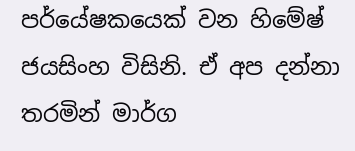පර්යේෂකයෙක් වන හිමේෂ් ජයසිංහ විසිනි. ඒ අප දන්නා තරමින් මාර්ග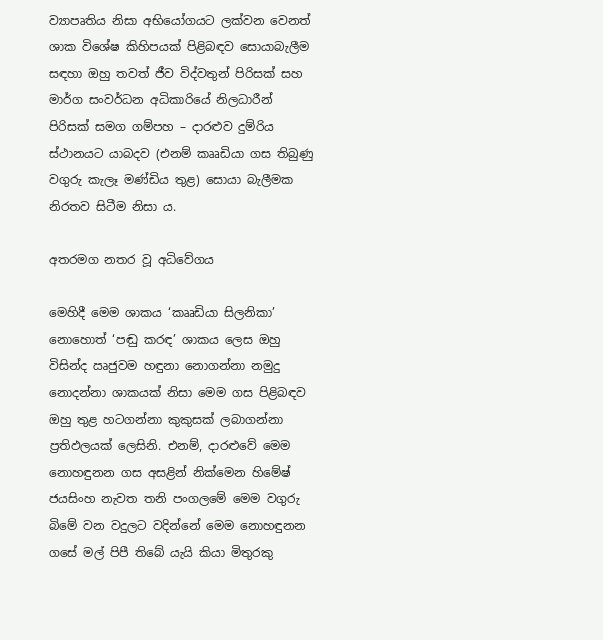ව්‍යාපෘතිය නිසා අභියෝගයට ලක්වන වෙනත් ශාක විශේෂ කිහිපයක් පිළිබඳව සොයාබැලීම සඳහා ඔහු තවත් ජීව විද්වතුන් පිරිසක් සහ මාර්ග සංවර්ධන අධිකාරියේ නිලධාරීන් පිරිසක් සමග ගම්පහ – දාරළුව දුම්රිය ස්ථානයට යාබදව (එනම් කෲඩියා ගස තිබුණු වගුරු කැලෑ මණ්ඩිය තුළ) සොයා බැලීමක නිරතව සිටීම නිසා ය.

අතරමග නතර වූ අධිවේගය

මෙහිදී මෙම ශාකය ‘කෲඩියා සිලනිකා’ නොහොත් ‘පඬු කරඳ’ ශාකය ලෙස ඔහු විසින්ද ඍජුවම හඳුනා නොගන්නා නමුදු නොදන්නා ශාකයක් නිසා මෙම ගස පිළිබඳව ඔහු තුළ හටගන්නා කුකුසක් ලබාගන්නා ප්‍රතිඵලයක් ලෙසිනි. එනම්, දාරළුවේ මෙම නොහඳුනන ගස අසළින් නික්මෙන හිමේෂ් ජයසිංහ නැවත තනි පංගලමේ මෙම වගුරු බිමේ වන වදුලට වදින්නේ මෙම නොහඳුනන ගසේ මල් පිපී තිබේ යැයි කියා මිතුරකු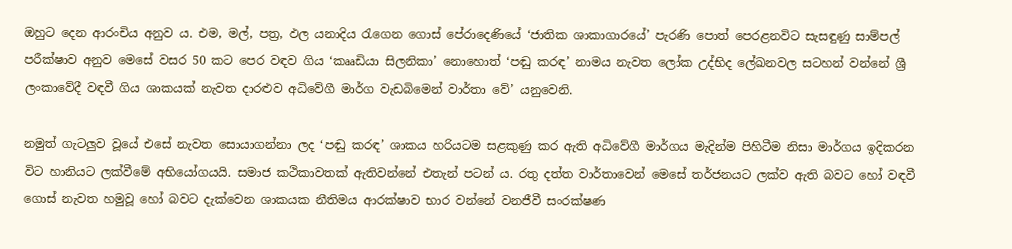ඔහුට දෙන ආරංචිය අනුව ය. එම, මල්, පත්‍ර, ඵල යනාදිය රැගෙන ගොස් පේරාදෙණියේ ‘ජාතික ශාකාගාරයේ’ පැරණි පොත් පෙරළනවිට සැසඳුණු සාම්පල් පරීක්ෂාව අනුව මෙසේ වසර 50 කට පෙර වඳව ගිය ‘කෲඩියා සිලනිකා’ නොහොත් ‘පඬු කරඳ’ නාමය නැවත ලෝක උද්භිද ලේඛනවල සටහන් වන්නේ ශ්‍රී ලංකාවේදී වඳවී ගිය ශාකයක් නැවත දාරළුව අධිවේගී මාර්ග වැඩබිමෙන් වාර්තා වේ’ යනුවෙනි.

නමුත් ගැටලුව වූයේ එසේ නැවත සොයාගන්නා ලද ‘පඬු කරඳ’ ශාකය හරියටම සළකුණු කර ඇති අධිවේගී මාර්ගය මැදින්ම පිහිටීම නිසා මාර්ගය ඉදිකරන විට හානියට ලක්වීමේ අභියෝගයයි. සමාජ කථිකාවතක් ඇතිවන්නේ එතැන් පටන් ය. රතු දත්ත වාර්තාවෙන් මෙසේ තර්ජනයට ලක්ව ඇති බවට හෝ වඳවී ගොස් නැවත හමුවූ හෝ බවට දැක්වෙන ශාකයක නීතිමය ආරක්ෂාව භාර වන්නේ වනජීවී සංරක්ෂණ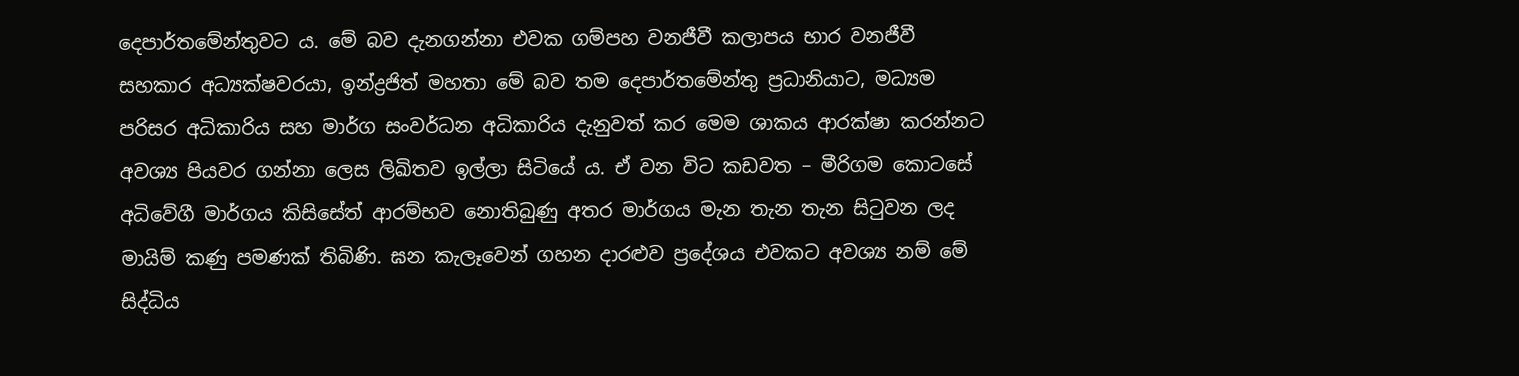දෙපාර්තමේන්තුවට ය. මේ බව දැනගන්නා එවක ගම්පහ වනජීවී කලාපය භාර වනජීවී සහකාර අධ්‍යක්ෂවරයා, ඉන්ද්‍රජිත් මහතා මේ බව තම දෙපාර්තමේන්තු ප්‍රධානියාට, මධ්‍යම පරිසර අධිකාරිය සහ මාර්ග සංවර්ධන අධිකාරිය දැනුවත් කර මෙම ශාකය ආරක්ෂා කරන්නට අවශ්‍ය පියවර ගන්නා ලෙස ලිඛිතව ඉල්ලා සිටියේ ය. ඒ වන විට කඩවත – මීරිගම කොටසේ අධිවේගී මාර්ගය කිසිසේත් ආරම්භව නොතිබුණු අතර මාර්ගය මැන තැන තැන සිටුවන ලද මායිම් කණු පමණක් තිබිණි. ඝන කැලෑවෙන් ගහන දාරළුව ප්‍රදේශය එවකට අවශ්‍ය නම් මේ සිද්ධිය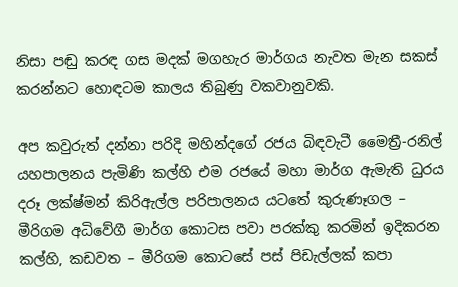නිසා පඬු කරඳ ගස මදක් මගහැර මාර්ගය නැවත මැන සකස් කරන්නට හොඳටම කාලය තිබුණු වකවානුවකි.

අප කවුරුත් දන්නා පරිදි මහින්දගේ රජය බිඳවැටී මෛත්‍රී-රනිල් යහපාලනය පැමිණි කල්හි එම රජයේ මහා මාර්ග ඇමැති ධුරය දරූ ලක්ෂ්මන් කිරිඇල්ල පරිපාලනය යටතේ කුරුණෑගල – මීරිගම අධිවේගී මාර්ග කොටස පවා පරක්කු කරමින් ඉදිකරන කල්හි, කඩවත – මීරිගම කොටසේ පස් පිඩැල්ලක් කපා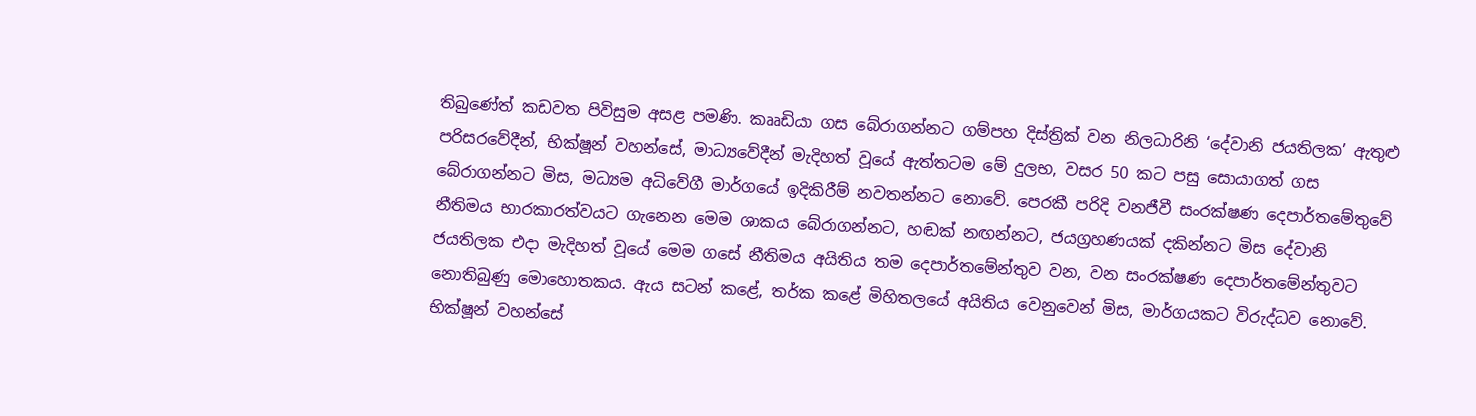තිබුණේත් කඩවත පිවිසුම අසළ පමණි. කෲඩියා ගස බේරාගන්නට ගම්පහ දිස්ත්‍රික් වන නිලධාරිනි ‘දේවානි ජයතිලක’ ඇතුළු පරිසරවේදීන්, භික්ෂූන් වහන්සේ, මාධ්‍යවේදීන් මැදිහත් වූයේ ඇත්තටම මේ දුලභ, වසර 50 කට පසු සොයාගත් ගස බේරාගන්නට මිස, මධ්‍යම අධිවේගී මාර්ගයේ ඉදිකිරීම් නවතන්නට නොවේ. පෙරකී පරිදි වනජීවී සංරක්ෂණ දෙපාර්තමේතුවේ නීතිමය භාරකාරත්වයට ගැනෙන මෙම ශාකය බේරාගන්නට, හඬක් නඟන්නට, ජයග්‍රහණයක් දකින්නට මිස දේවානි ජයතිලක එදා මැදිහත් වූයේ මෙම ගසේ නීතිමය අයිතිය තම දෙපාර්තමේන්තුව වන, වන සංරක්ෂණ දෙපාර්තමේන්තුවට නොතිබුණු මොහොතකය. ඇය සටන් කළේ, තර්ක කළේ මිහිතලයේ අයිතිය වෙනුවෙන් මිස, මාර්ගයකට විරුද්ධව නොවේ. භික්ෂූන් වහන්සේ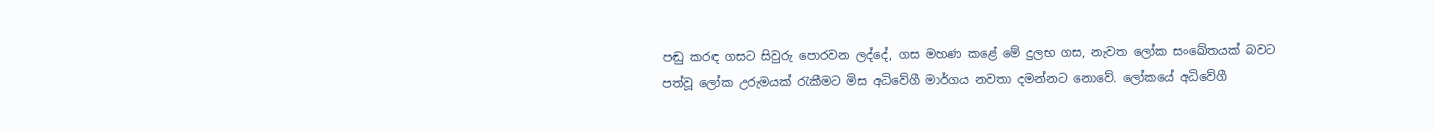පඬු කරඳ ගසට සිවුරු පොරවන ලද්දේ, ගස මහණ කළේ මේ දුලභ ගස, නැවත ලෝක සංඛේතයක් බවට පත්වූ ලෝක උරුමයක් රැකීමට මිස අධිවේගී මාර්ගය නවතා දමන්නට නොවේ. ලෝකයේ අධිවේගී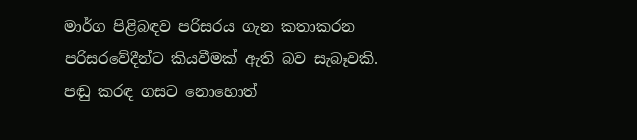මාර්ග පිළිබඳව පරිසරය ගැන කතාකරන පරිසරවේදීන්ට කියවීමක් ඇති බව සැබෑවකි. පඬු කරඳ ගසට නොහොත්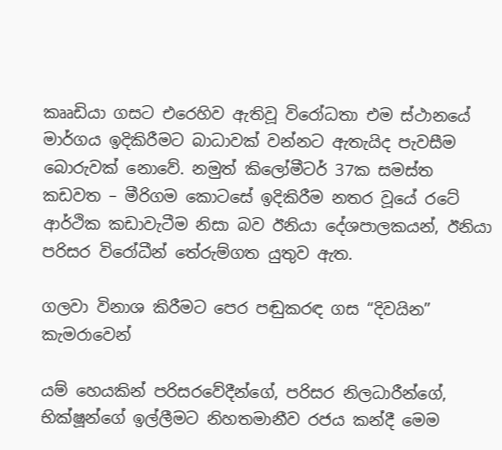කෲඩියා ගසට එරෙහිව ඇතිවූ විරෝධතා එම ස්ථානයේ මාර්ගය ඉදිකිරීමට බාධාවක් වන්නට ඇතැයිද පැවසීම බොරුවක් නොවේ. නමුත් කිලෝමීටර් 37ක සමස්ත කඩවත – මීරිගම කොටසේ ඉදිකිරීම නතර වූයේ රටේ ආර්ථික කඩාවැටීම නිසා බව ඊනියා දේශපාලකයන්, ඊනියා පරිසර විරෝධීන් තේරුම්ගත යුතුව ඇත.

ගලවා විනාශ කිරීමට පෙර පඬුකරඳ ගස “දිවයින” කැමරාවෙන්

යම් හෙයකින් පරිසරවේදීන්ගේ, පරිසර නිලධාරීන්ගේ, භික්ෂූන්ගේ ඉල්ලීමට නිහතමානීව රජය කන්දී මෙම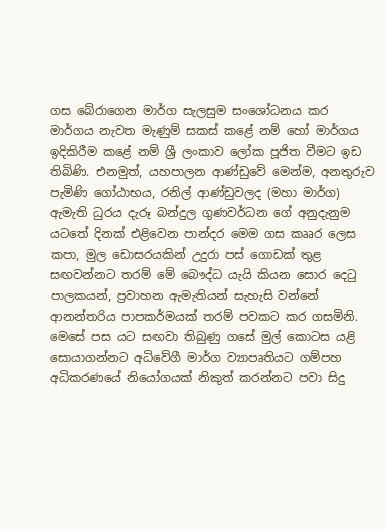ගස බේරාගෙන මාර්ග සැලසුම සංශෝධනය කර මාර්ගය නැවත මැණුම් සකස් කළේ නම් හෝ මාර්ගය ඉදිකිරීම කළේ නම් ශ්‍රී ලංකාව ලෝක පූජිත වීමට ඉඩ තිබිණි. එනමුත්, යහපාලන ආණ්ඩුවේ මෙන්ම, අනතුරුව පැමිණි ගෝඨාභය, රනිල් ආණ්ඩුවලද (මහා මාර්ග) ඇමැති ධුරය දැරූ බන්දුල ගුණවර්ධන ගේ අනුදැනුම යටතේ දිනක් එළිවෙන පාන්දර මෙම ගස කෲර ලෙස කපා, මුල ඩොසරයකින් උදුරා පස් ගොඩක් තුළ සඟවන්නට තරම් මේ බෞද්ධ යැයි කියන සොර දෙටු පාලකයන්, ප්‍රවාහන ඇමැතියන් සැහැසි වන්නේ ආනන්තරිය පාපකර්මයක් තරම් පවකට කර ගසමිනි. මෙසේ පස යට සඟවා තිබුණු ගසේ මුල් කොටස යළි සොයාගන්නට අධිවේගී මාර්ග ව්‍යාපෘතියට ගම්පහ අධිකරණයේ නියෝගයක් නිකුත් කරන්නට පවා සිදු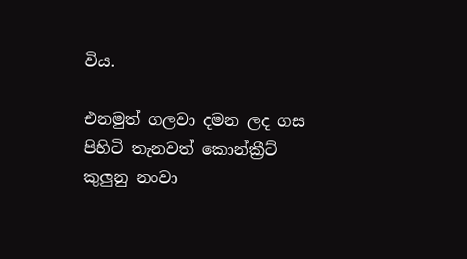විය.

එනමුත් ගලවා දමන ලද ගස පිහිටි තැනවත් කොන්ක්‍රීට් කුලුනු නංවා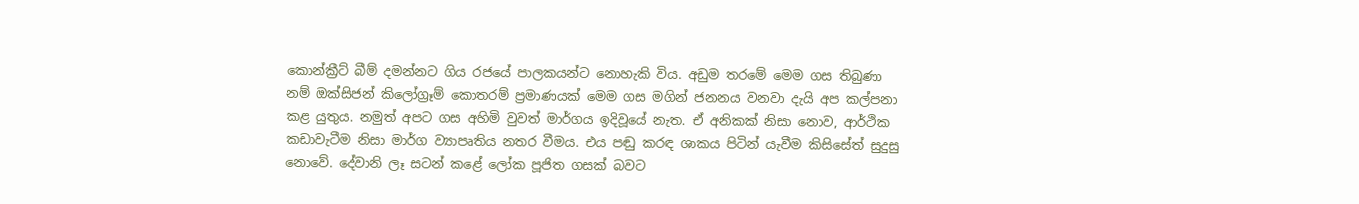කොන්ක්‍රීට් බීම් දමන්නට ගිය රජයේ පාලකයන්ට නොහැකි විය. අඩුම තරමේ මෙම ගස තිබුණා නම් ඔක්සිජන් කිලෝග්‍රෑම් කොතරම් ප්‍රමාණයක් මෙම ගස මගින් ජනනය වනවා දැයි අප කල්පනා කළ යුතුය. නමුත් අපට ගස අහිමි වුවත් මාර්ගය ඉදිවූයේ නැත. ඒ අනිකක් නිසා නොව, ආර්ථික කඩාවැටීම නිසා මාර්ග ව්‍යාපෘතිය නතර වීමය. එය පඬු කරඳ ශාකය පිටින් යැවීම කිසිසේත් සුදුසු නොවේ. දේවානි ලෑ සටන් කළේ ලෝක පූජිත ගසක් බවට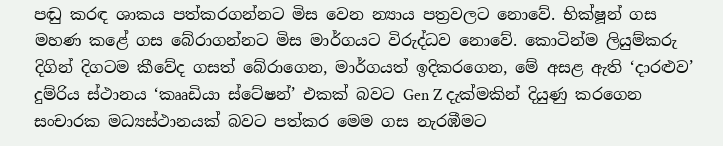පඬු කරඳ ශාකය පත්කරගන්නට මිස වෙන න්‍යාය පත්‍රවලට නොවේ. භික්ෂූන් ගස මහණ කළේ ගස බේරාගන්නට මිස මාර්ගයට විරුද්ධව නොවේ. කොටින්ම ලියුම්කරු දිගින් දිගටම කීවේද ගසත් බේරාගෙන, මාර්ගයත් ඉදිකරගෙන, මේ අසළ ඇති ‘දාරළුව’ දුම්රිය ස්ථානය ‘කෲඩියා ස්ටේෂන්’ එකක් බවට Gen Z දැක්මකින් දියුණු කරගෙන සංචාරක මධ්‍යස්ථානයක් බවට පත්කර මෙම ගස නැරඹීමට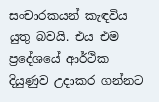සංචාරකයන් කැඳවිය යුතු බවයි. එය එම ප්‍රදේශයේ ආර්ථික දියුණුව උදාකර ගන්නට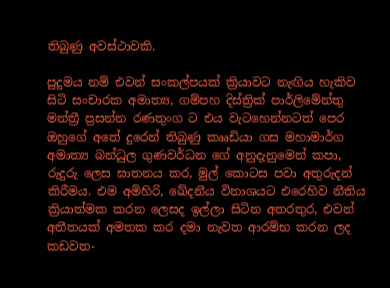තිබුණු අවස්ථාවකි.

පුදුමය නම් එවන් සංකල්පයක් ක්‍රියාවට නැඟිය හැකිව සිටි සංචාරක අමාත්‍ය, ගම්පහ දිස්ත්‍රික් පාර්ලිමේන්තු මන්ත්‍රී ප්‍රසන්න රණතුංග ට එය වැටහෙන්නටත් පෙර ඔහුගේ අතේ දුරෙන් තිබුණු කෲඩියා ගස මහාමාර්ග අමාත්‍ය බන්ධුල ගුණවර්ධන ගේ අනුදැනුමෙන් කපා, රුදුරු ලෙස ඝාතනය කර, මුල් කොටස පවා අතුරුදන් කිරීමය. එම අමිහිරි, ඛේදනීය විනාශයට එරෙහිව නීතිය ක්‍රියාත්මක කරන ලෙසද ඉල්ලා සිටින අතරතුර, එවන් අතීතයක් අමතක කර දමා නැවත ආරම්භ කරන ලද කඩවත-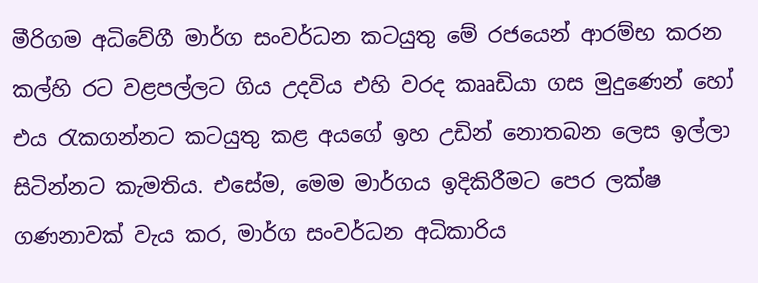මීරිගම අධිවේගී මාර්ග සංවර්ධන කටයුතු මේ රජයෙන් ආරම්භ කරන කල්හි රට වළපල්ලට ගිය උදවිය එහි වරද කෲඩියා ගස මුදුණෙන් හෝ එය රැකගන්නට කටයුතු කළ අයගේ ඉහ උඩින් නොතබන ලෙස ඉල්ලා සිටින්නට කැමතිය. එසේම, මෙම මාර්ගය ඉදිකිරීමට පෙර ලක්ෂ ගණනාවක් වැය කර, මාර්ග සංවර්ධන අධිකාරිය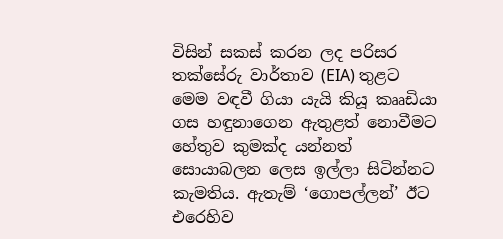විසින් සකස් කරන ලද පරිසර තක්සේරු වාර්තාව (EIA) තුළට මෙම වඳවී ගියා යැයි කියූ කෲඩියා ගස හඳුනාගෙන ඇතුළත් නොවීමට හේතුව කුමක්ද යන්නත් සොයාබලන ලෙස ඉල්ලා සිටින්නට කැමතිය. ඇතැම් ‘ගොපල්ලන්’ ඊට එරෙහිව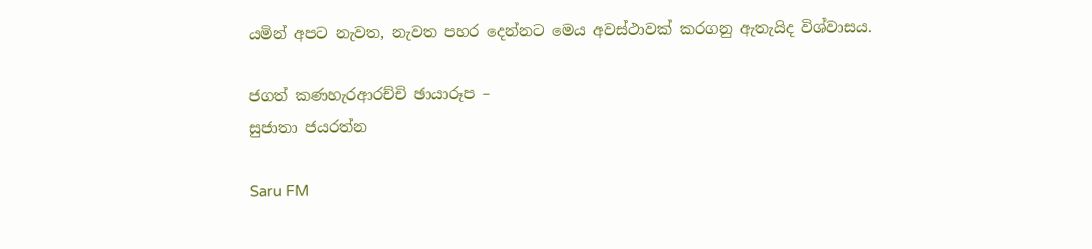යමින් අපට නැවත, නැවත පහර දෙන්නට මෙය අවස්ථාවක් කරගනු ඇතැයිද විශ්වාසය.

ජගත් කණහැරආරච්චි ඡායාරූප –
සුජාතා ජයරත්න

Saru FM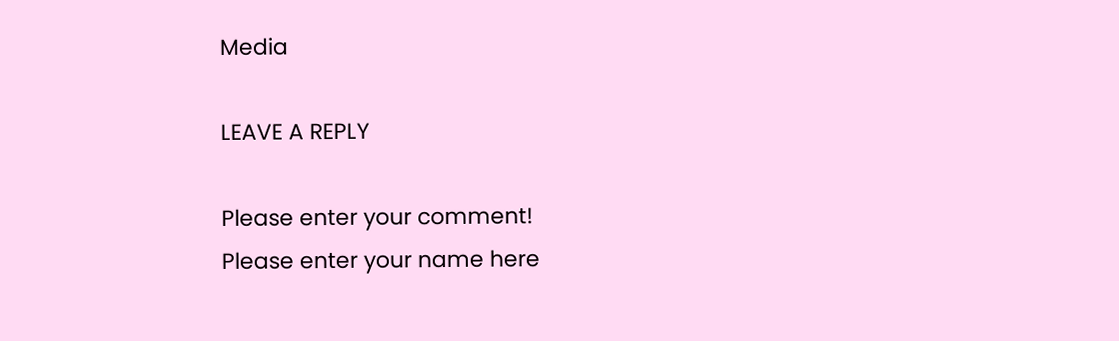Media

LEAVE A REPLY

Please enter your comment!
Please enter your name here